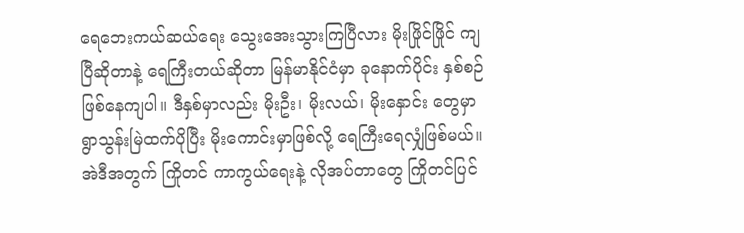ရေဘေးကယ်ဆယ်ရေး သွေးအေးသွားကြပြီလား မိုးဖြိုင်ဖြိုင် ကျပြီဆိုတာနဲ့ ရေကြီးတယ်ဆိုတာ မြန်မာနိုင်ငံမှာ ခုနောက်ပိုင်း နှစ်စဉ်ဖြစ်နေကျပါ။ ဒီနှစ်မှာလည်း မိုးဦး၊ မိုးလယ်၊ မိုးနှောင်း တွေမှာ ရွာသွန်းမြဲထက်ပိုပြီး မိုးကောင်းမှာဖြစ်လို့ ရေကြီးရေလျှံဖြစ်မယ်။ အဲဒီအတွက် ကြိုတင် ကာကွယ်ရေးနဲ့ လိုအပ်တာတွေ ကြိုတင်ပြင်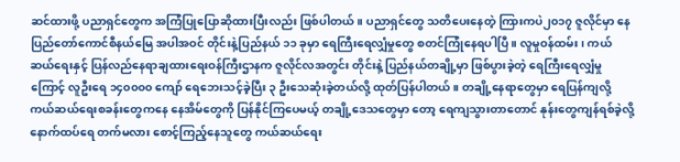ဆင်ထားဖို့ ပညာရှင်တွေက အကြံပြုပြောဆိုထားပြီးလည်း ဖြစ်ပါတယ်။ ပညာရှင်တွေ သတိပေးနေတဲ့ ကြားကပဲ၂၀၁၇ ဇူလိုင်မှာ နေပြည်တော်ကောင်စီနယ်မြေ အပါအဝင် တိုင်းနဲ့ပြည်နယ် ၁၁ ခုမှာ ရေကြီးရေလျှံမှုတွေ စတင်ကြုံနေရပါပြီ။ လူမှုဝန်ထမ်း၊ ကယ်ဆယ်ရေးနှင့် ပြန်လည်နေရာချထားရေးဝန်ကြီးဌာနက ဇူလိုင်လအတွင်း တိုင်းနဲ့ ပြည်နယ်တချို့မှာ ဖြစ်ပွားခဲ့တဲ့ ရေကြီးရေလျှံမှုကြောင့် လူဦးရေ ၁၄၀၀၀၀ ကျော် ရေဘေးသင့်ခဲ့ပြီး ၃ ဦးသေဆုံးခဲ့တယ်လို့ ထုတ်ပြန်ပါတယ်။ တချို့နေရာတွေမှာ ရေပြန်ကျလို့ ကယ်ဆယ်ရေးစခန်းတွေကနေ နေအိမ်တွေကို ပြန်နိုင်ကြပေမယ့် တချို့ဒေသတွေမှာ တော့ ရေကျသွားတာတောင် နုန်းတွေကျန်ရစ်ခဲ့လို့ နောက်ထပ်ရေ တက်မလား စောင့်ကြည့်နေသူတွေ ကယ်ဆယ်ရေး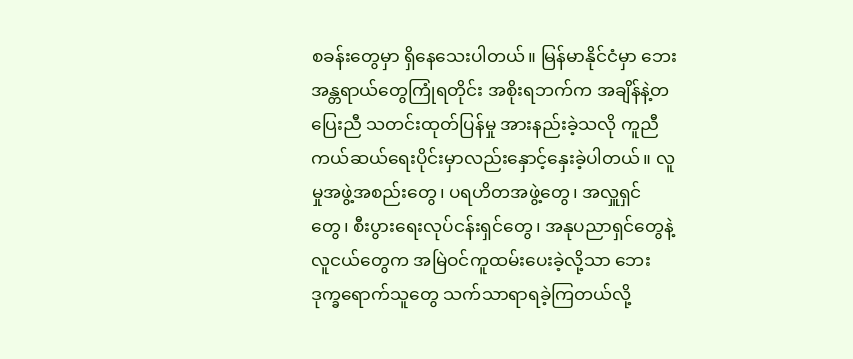စခန်းတွေမှာ ရှိနေသေးပါတယ်။ မြန်မာနိုင်ငံမှာ ဘေးအန္တရာယ်တွေကြုံရတိုင်း အစိုးရဘက်က အချိန်နဲ့တပြေးညီ သတင်းထုတ်ပြန်မှု အားနည်းခဲ့သလို ကူညီကယ်ဆယ်ရေးပိုင်းမှာလည်းနှောင့်နှေးခဲ့ပါတယ်။ လူမှုအဖွဲ့အစည်းတွေ၊ ပရဟိတအဖွဲ့တွေ၊ အလှူရှင်တွေ၊ စီးပွားရေးလုပ်ငန်းရှင်တွေ၊ အနုပညာရှင်တွေနဲ့ လူငယ်တွေက အမြဲဝင်ကူထမ်းပေးခဲ့လို့သာ ဘေးဒုက္ခရောက်သူတွေ သက်သာရာရခဲ့ကြတယ်လို့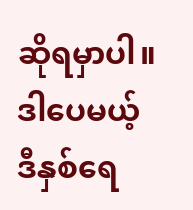ဆိုရမှာပါ။ ဒါပေမယ့် ဒီနှစ်ရေ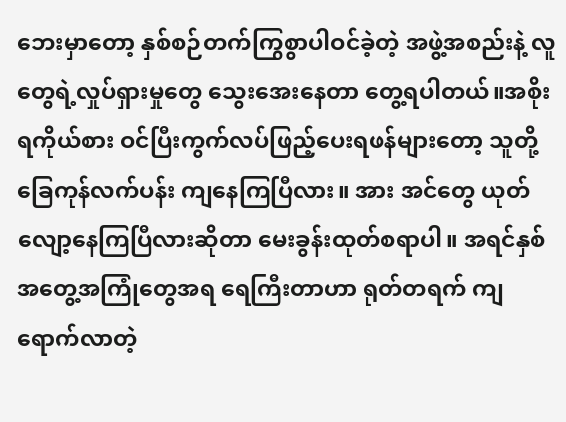ဘေးမှာတော့ နှစ်စဉ်တက်ကြွစွာပါဝင်ခဲ့တဲ့ အဖွဲ့အစည်းနဲ့ လူတွေရဲ့လှုပ်ရှားမှုတွေ သွေးအေးနေတာ တွေ့ရပါတယ်။အစိုးရကိုယ်စား ဝင်ပြီးကွက်လပ်ဖြည့်ပေးရဖန်များတော့ သူတို့ ခြေကုန်လက်ပန်း ကျနေကြပြီလား။ အား အင်တွေ ယုတ်လျော့နေကြပြီလားဆိုတာ မေးခွန်းထုတ်စရာပါ။ အရင်နှစ် အတွေ့အကြုံတွေအရ ရေကြီးတာဟာ ရုတ်တရက် ကျရောက်လာတဲ့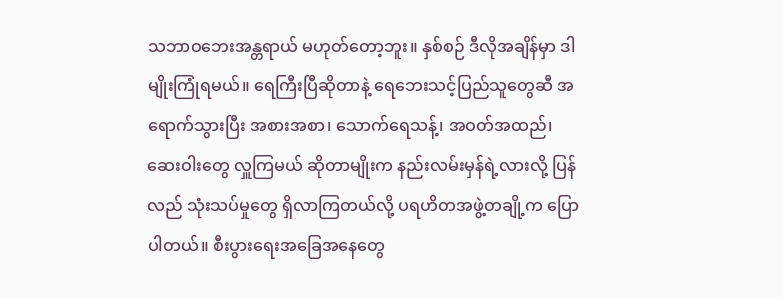သဘာဝဘေးအန္တရာယ် မဟုတ်တော့ဘူး။ နှစ်စဉ် ဒီလိုအချိန်မှာ ဒါမျိုးကြုံရမယ်။ ရေကြီးပြီဆိုတာနဲ့ ရေဘေးသင့်ပြည်သူတွေဆီ အရောက်သွားပြီး အစားအစာ၊ သောက်ရေသန့်၊ အဝတ်အထည်၊ ဆေးဝါးတွေ လှူကြမယ် ဆိုတာမျိုးက နည်းလမ်းမှန်ရဲ့လားလို့ ပြန်လည် သုံးသပ်မှုတွေ ရှိလာကြတယ်လို့ ပရဟိတအဖွဲ့တချို့က ပြောပါတယ်။ စီးပွားရေးအခြေအနေတွေ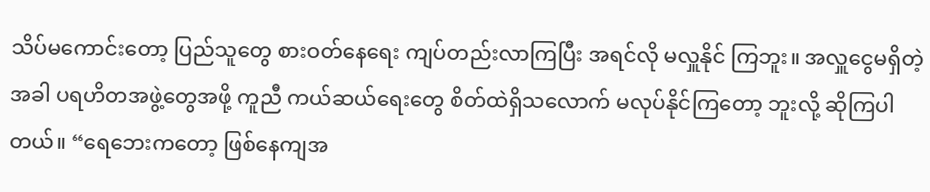သိပ်မကောင်းတော့ ပြည်သူတွေ စားဝတ်နေရေး ကျပ်တည်းလာကြပြီး အရင်လို မလှူနိုင် ကြဘူး။ အလှူငွေမရှိတဲ့အခါ ပရဟိတအဖွဲ့တွေအဖို့ ကူညီ ကယ်ဆယ်ရေးတွေ စိတ်ထဲရှိသလောက် မလုပ်နိုင်ကြတော့ ဘူးလို့ ဆိုကြပါတယ်။ “ရေဘေးကတော့ ဖြစ်နေကျအ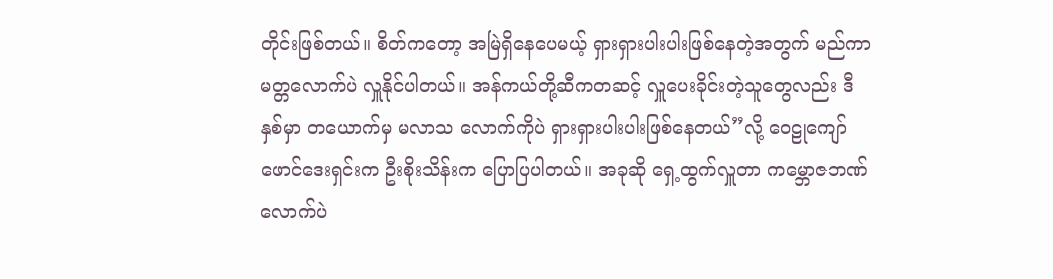တိုင်းဖြစ်တယ်။ စိတ်ကတော့ အမြဲရှိနေပေမယ့် ရှားရှားပါးပါးဖြစ်နေတဲ့အတွက် မည်ကာ မတ္တလောက်ပဲ လှူနိုင်ပါတယ်။ အန်ကယ်တို့ဆီကတဆင့် လှူပေးခိုင်းတဲ့သူတွေလည်း ဒီနှစ်မှာ တယောက်မှ မလာသ လောက်ကိုပဲ ရှားရှားပါးပါးဖြစ်နေတယ်”လို့ ဝေဠုကျော်ဖောင်ဒေးရှင်းက ဦးစိုးသိန်းက ပြောပြပါတယ်။ အခုဆို ရှေ့ထွက်လှူတာ ကမ္ဘောဇဘဏ်လောက်ပဲ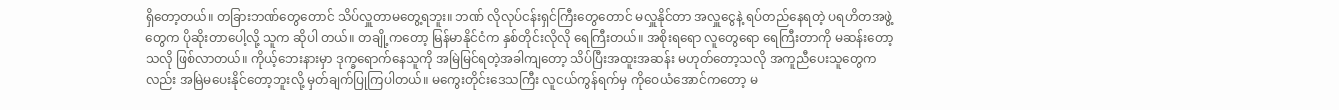ရှိတော့တယ်။ တခြားဘဏ်တွေတောင် သိပ်လှူတာမတွေ့ရဘူး။ ဘဏ် လိုလုပ်ငန်းရှင်ကြီးတွေတောင် မလှူနိုင်တာ အလှူငွေနဲ့ ရပ်တည်နေရတဲ့ ပရဟိတအဖွဲ့တွေက ပိုဆိုးတာပေါ့လို့ သူက ဆိုပါ တယ်။ တချို့ကတော့ မြန်မာနိုင်ငံက နှစ်တိုင်းလိုလို ရေကြီးတယ်။ အစိုးရရော လူတွေရော ရေကြီးတာကို မဆန်းတော့သလို ဖြစ်လာတယ်။ ကိုယ့်ဘေးနားမှာ ဒုက္ခရောက်နေသူကို အမြဲမြင်ရတဲ့အခါကျတော့ သိပ်ပြီးအထူးအဆန်း မဟုတ်တော့သလို အကူညီပေးသူတွေကလည်း အမြဲမပေးနိုင်တော့ဘူးလို့ မှတ်ချက်ပြုကြပါတယ်။ မကွေးတိုင်းဒေသကြီး လူငယ်ကွန်ရက်မှ ကိုဝေယံအောင်ကတော့ မ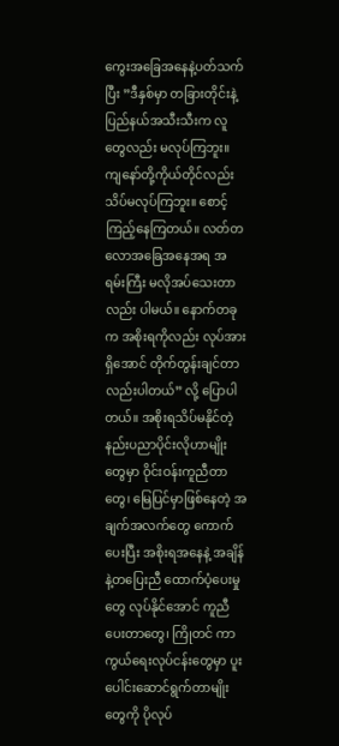ကွေးအခြေအနေနဲ့ပတ်သက်ပြီး ”ဒီနှစ်မှာ တခြားတိုင်းနဲ့ ပြည်နယ်အသီးသီးက လူတွေလည်း မလုပ်ကြဘူး။ ကျနော်တို့ကိုယ်တိုင်လည်း သိပ်မလုပ်ကြဘူး။ စောင့်ကြည့်နေကြတယ်။ လတ်တလောအခြေအနေအရ အရမ်းကြီး မလိုအပ်သေးတာလည်း ပါမယ်။ နောက်တခုက အစိုးရကိုလည်း လုပ်အားရှိအောင် တိုက်တွန်းချင်တာလည်းပါတယ်” လို့ ပြောပါတယ်။ အစိုးရသိပ်မနိုင်တဲ့ နည်းပညာပိုင်းလိုဟာမျိုးတွေမှာ ဝိုင်းဝန်းကူညီတာတွေ၊ မြေပြင်မှာဖြစ်နေတဲ့ အချက်အလက်တွေ ကောက်ပေးပြီး အစိုးရအနေနဲ့ အချိန်နဲ့တပြေးညီ ထောက်ပံ့ပေးမှုတွေ လုပ်နိုင်အောင် ကူညီပေးတာတွေ၊ ကြိုတင် ကာကွယ်ရေးလုပ်ငန်းတွေမှာ ပူးပေါင်းဆောင်ရွက်တာမျိုးတွေကို ပိုလုပ်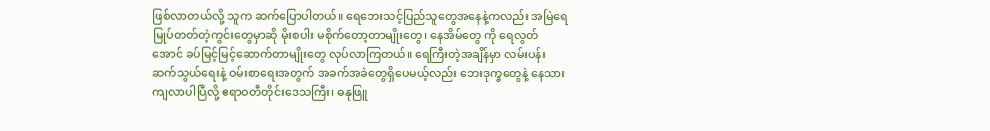ဖြစ်လာတယ်လို့ သူက ဆက်ပြောပါတယ်။ ရေဘေးသင့်ပြည်သူတွေအနေနဲ့ကလည်း အမြဲရေမြုပ်တတ်တဲ့ကွင်းတွေမှာဆို မိုးစပါး မစိုက်တော့တာမျိုးတွေ၊ နေအိမ်တွေ ကို ရေလွတ်အောင် ခပ်မြင့်မြင့်ဆောက်တာမျိုးတွေ လုပ်လာကြတယ်။ ရေကြီးတဲ့အချိန်မှာ လမ်းပန်းဆက်သွယ်ရေးနဲ့ ဝမ်းစာရေးအတွက် အခက်အခဲတွေရှိပေမယ့်လည်း ဘေးဒုက္ခတွေနဲ့ နေသားကျလာပါပြီလို့ ဧရာဝတီတိုင်းဒေသကြီး၊ ဓနုဖြူ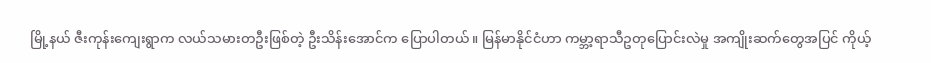မြို့နယ် ဇီးကုန်းကျေးရွာက လယ်သမားတဦးဖြစ်တဲ့ ဦးသိန်းအောင်က ပြောပါတယ်။ မြန်မာနိုင်ငံဟာ ကမ္ဘာ့ရာသီဥတုပြောင်းလဲမှု အကျိုးဆက်တွေအပြင် ကိုယ့်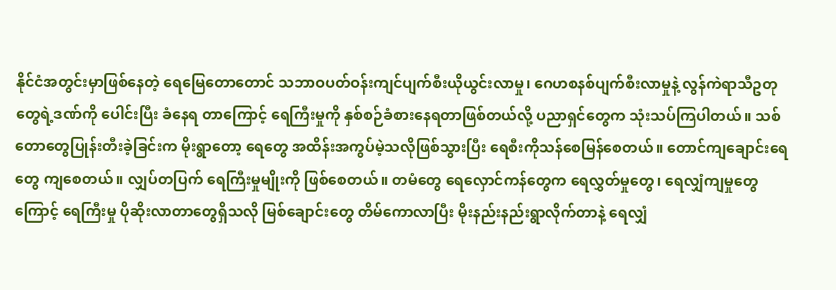နိုင်ငံအတွင်းမှာဖြစ်နေတဲ့ ရေမြေတောတောင် သဘာဝပတ်ဝန်းကျင်ပျက်စီးယိုယွင်းလာမှု၊ ဂေဟစနစ်ပျက်စီးလာမှုနဲ့ လွန်ကဲရာသီဥတုတွေရဲ့ဒဏ်ကို ပေါင်းပြီး ခံနေရ တာကြောင့် ရေကြီးမှုကို နှစ်စဉ်ခံစားနေရတာဖြစ်တယ်လို့ ပညာရှင်တွေက သုံးသပ်ကြပါတယ်။ သစ်တောတွေပြုန်းတီးခဲ့ခြင်းက မိုးရွာတော့ ရေတွေ အထိန်းအကွပ်မဲ့သလိုဖြစ်သွားပြီး ရေစီးကိုသန်စေမြန်စေတယ်။ တောင်ကျချောင်းရေတွေ ကျစေတယ်။ လျှပ်တပြက် ရေကြီးမှုမျိုးကို ဖြစ်စေတယ်။ တမံတွေ ရေလှောင်ကန်တွေက ရေလွှတ်မှုတွေ၊ ရေလျှံကျမှုတွေကြောင့် ရေကြီးမှု ပိုဆိုးလာတာတွေရှိသလို မြစ်ချောင်းတွေ တိမ်ကောလာပြီး မိုးနည်းနည်းရွာလိုက်တာနဲ့ ရေလျှံ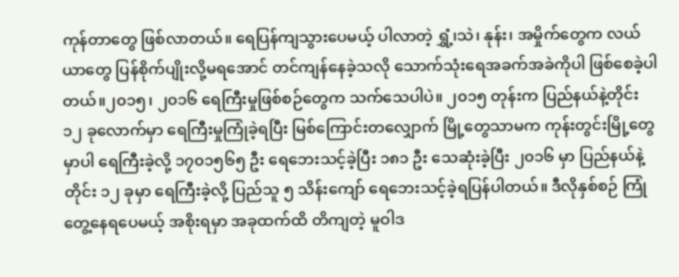ကုန်တာတွေ ဖြစ်လာတယ်။ ရေပြန်ကျသွားပေမယ့် ပါလာတဲ့ ရွှံ့၊သဲ၊ နုန်း၊ အမှိုက်တွေက လယ်ယာတွေ ပြန်စိုက်ပျိုးလို့မရအောင် တင်ကျန်နေခဲ့သလို သောက်သုံးရေအခက်အခဲကိုပါ ဖြစ်စေခဲ့ပါတယ်။၂၀၁၅၊ ၂၀၁၆ ရေကြီးမှုဖြစ်စဉ်တွေက သက်သေပါပဲ။ ၂၀၁၅ တုန်းက ပြည်နယ်နဲ့တိုင်း ၁၂ ခုလောက်မှာ ရေကြီးမှုကြုံခဲ့ရပြီး မြစ်ကြောင်းတလျှောက် မြို့တွေသာမက ကုန်းတွင်းမြို့တွေမှာပါ ရေကြီးခဲ့လို့ ၁၇၀၁၅၆၅ ဦး ရေဘေးသင့်ခဲ့ပြီး ၁၈၁ ဦး သေဆုံးခဲ့ပြီး ၂၀၁၆ မှာ ပြည်နယ်နဲ့တိုင်း ၁၂ ခုမှာ ရေကြီးခဲ့လို့ ပြည်သူ ၅ သိန်းကျော် ရေဘေးသင့်ခဲ့ရပြန်ပါတယ်။ ဒီလိုနှစ်စဉ် ကြုံတွေ့နေရပေမယ့် အစိုးရမှာ အခုထက်ထိ တိကျတဲ့ မူဝါဒ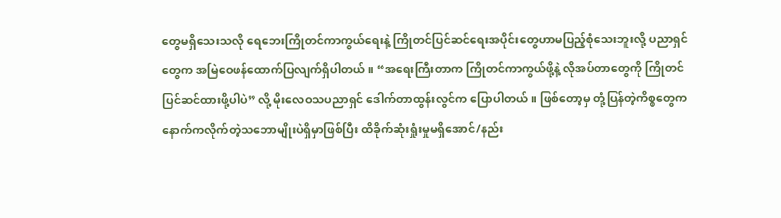တွေမရှိသေးသလို ရေဘေးကြိုတင်ကာကွယ်ရေးနဲ့ ကြိုတင်ပြင်ဆင်ရေးအပိုင်းတွေဟာမပြည့်စုံသေးဘူးလို့ ပညာရှင်တွေက အမြဲဝေဖန်ထောက်ပြလျက်ရှိပါတယ်။ “အရေးကြီးတာက ကြိုတင်ကာကွယ်ဖို့နဲ့ လိုအပ်တာတွေကို ကြိုတင်ပြင်ဆင်ထားဖို့ပါပဲ” လို့ မိုးလေဝသပညာရှင် ဒေါက်တာထွန်းလွင်က ပြောပါတယ်။ ဖြစ်တော့မှ တုံ့ပြန်တဲ့ကိစ္စတွေက နောက်ကလိုက်တဲ့သဘောမျိုးပဲရှိမှာဖြစ်ပြီး ထိခိုက်ဆုံးရှုံးမှုမရှိအောင်/နည်း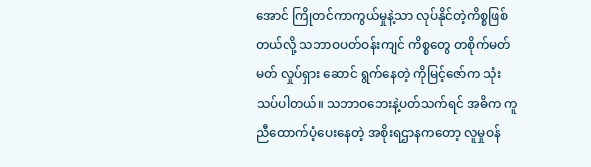အောင် ကြိုတင်ကာကွယ်မှုနဲ့သာ လုပ်နိုင်တဲ့ကိစ္စဖြစ်တယ်လို့ သဘာဝပတ်ဝန်းကျင် ကိစ္စတွေ တစိုက်မတ်မတ် လှုပ်ရှား ဆောင် ရွက်နေတဲ့ ကိုမြင့်ဇော်က သုံးသပ်ပါတယ်။ သဘာဝဘေးနဲ့ပတ်သက်ရင် အဓိက ကူညီထောက်ပံ့ပေးနေတဲ့ အစိုးရဌာနကတော့ လူမှုဝန်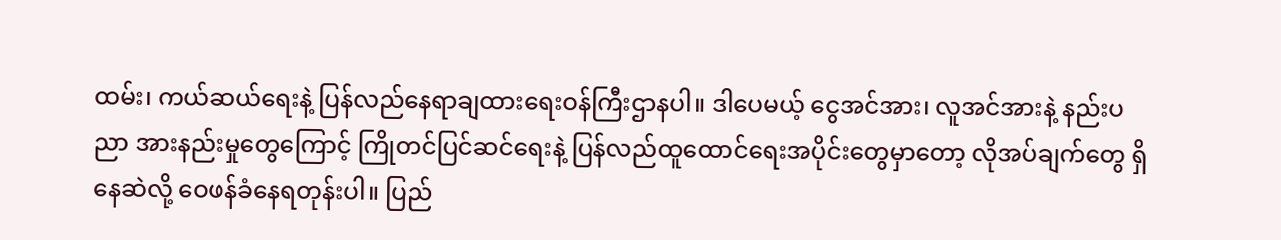ထမ်း၊ ကယ်ဆယ်ရေးနဲ့ ပြန်လည်နေရာချထားရေးဝန်ကြီးဌာနပါ။ ဒါပေမယ့် ငွေအင်အား၊ လူအင်အားနဲ့ နည်းပညာ အားနည်းမှုတွေကြောင့် ကြိုတင်ပြင်ဆင်ရေးနဲ့ ပြန်လည်ထူထောင်ရေးအပိုင်းတွေမှာတော့ လိုအပ်ချက်တွေ ရှိနေဆဲလို့ ဝေဖန်ခံနေရတုန်းပါ။ ပြည်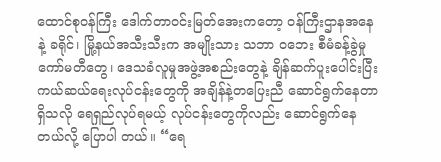ထောင်စုဝန်ကြီး ဒေါက်တာဝင်းမြတ်အေးကတော့ ဝန်ကြီးဌာနအနေနဲ့ ခရိုင်၊ မြို့နယ်အသီးသီးက အမျိုးသား သဘာ ဝဘေး စီမံခန့်ခွဲမှုကော်မတီတွေ၊ ဒေသခံလူမှုအဖွဲ့အစည်းတွေနဲ့ ချိန်ဆက်ပူးပေါင်းပြီး ကယ်ဆယ်ရေးလုပ်ငန်းတွေကို အချိန်နဲ့တပြေးညီ ဆောင်ရွက်နေတာရှိသလို ရေရှည်လုပ်ရမယ့် လုပ်ငန်းတွေကိုလည်း ဆောင်ရွက်နေတယ်လို့ ပြောပါ တယ်။ “ရေ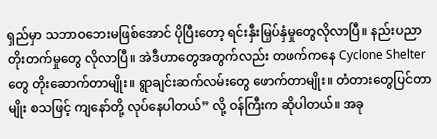ရှည်မှာ သဘာဝဘေးမဖြစ်အောင် ပိုပြီးတော့ ရင်းနှီးမြှပ်နှံမှုတွေလိုလာပြီ။ နည်းပညာတိုးတက်မှုတွေ လိုလာပြီ။ အဲဒီဟာတွေအတွက်လည်း တဖက်ကနေ Cyclone Shelter တွေ တိုးဆောက်တာမျိုး။ ရွာချင်းဆက်လမ်းတွေ ဖောက်တာမျိုး။ တံတားတွေပြင်တာမျိုး စသဖြင့် ကျနော်တို့ လုပ်နေပါတယ်” လို့ ဝန်ကြီးက ဆိုပါတယ်။ အခု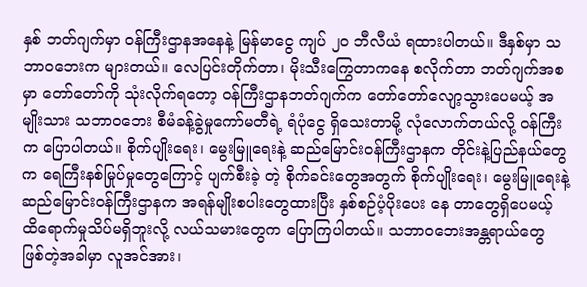နှစ် ဘတ်ဂျက်မှာ ဝန်ကြီးဌာနအနေနဲ့ မြန်မာငွေ ကျပ် ၂၀ ဘီလီယံ ရထားပါတယ်။ ဒီနှစ်မှာ သဘာဝဘေးက များတယ်။ လေပြင်းတိုက်တာ၊ မိုးသီးကြွေတာကနေ စလိုက်တာ ဘတ်ဂျက်အစမှာ တော်တော်ကို သုံးလိုက်ရတော့ ဝန်ကြီးဌာနဘတ်ဂျက်က တော်တော်လျော့သွားပေမယ့် အမျိုးသား သဘာဝဘေး စီမံခန့်ခွဲမှုကော်မတီရဲ့ ရံပုံငွေ ရှိသေးတာမို့ လုံလောက်တယ်လို့ ဝန်ကြီးက ပြောပါတယ်။ စိုက်ပျိုးရေး၊ မွေးမြူရေးနဲ့ ဆည်မြောင်းဝန်ကြီးဌာနက တိုင်းနဲ့ပြည်နယ်တွေက ရေကြီးနစ်မြုပ်မှုတွေကြောင့် ပျက်စီးခဲ့ တဲ့ စိုက်ခင်းတွေအတွက် စိုက်ပျိုးရေး၊ မွေးမြူရေးနဲ့ ဆည်မြောင်းဝန်ကြီးဌာနက အရန်မျိုးစပါးတွေထားပြီး နှစ်စဉ်ပံ့ပိုးပေး နေ တာတွေရှိပေမယ့် ထိရောက်မှုသိပ်မရှိဘူးလို့ လယ်သမားတွေက ပြောကြပါတယ်။ သဘာဝဘေးအန္တရာယ်တွေ ဖြစ်တဲ့အခါမှာ လူအင်အား၊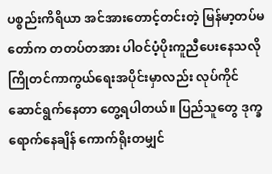ပစ္စည်းကိရိယာ အင်အားတောင့်တင်းတဲ့ မြန်မာ့တပ်မတော်က တတပ်တအား ပါဝင်ပံ့ပိုးကူညီပေးနေသလို ကြိုတင်ကာကွယ်ရေးအပိုင်းမှာလည်း လုပ်ကိုင်ဆောင်ရွက်နေတာ တွေ့ရပါတယ်။ ပြည်သူတွေ ဒုက္ခရောက်နေချိန် ကောက်ရိုးတမျှင်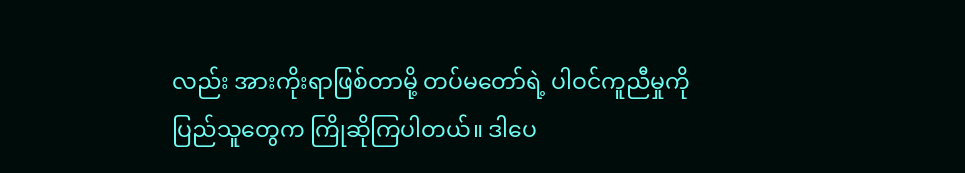လည်း အားကိုးရာဖြစ်တာမို့ တပ်မတော်ရဲ့ ပါဝင်ကူညီမှုကို ပြည်သူတွေက ကြိုဆိုကြပါတယ်။ ဒါပေ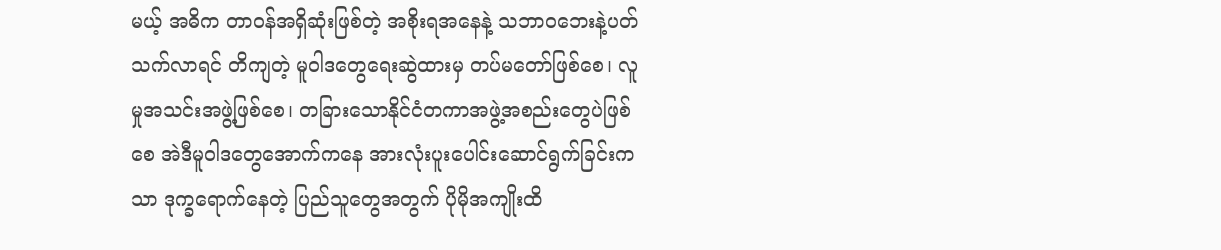မယ့် အဓိက တာဝန်အရှိဆုံးဖြစ်တဲ့ အစိုးရအနေနဲ့ သဘာဝဘေးနဲ့ပတ်သက်လာရင် တိကျတဲ့ မူဝါဒတွေရေးဆွဲထားမှ တပ်မတော်ဖြစ်စေ၊ လူမှုအသင်းအဖွဲ့ဖြစ်စေ၊ တခြားသောနိုင်ငံတကာအဖွဲ့အစည်းတွေပဲဖြစ်စေ အဲဒီမူဝါဒတွေအောက်ကနေ အားလုံးပူးပေါင်းဆောင်ရွက်ခြင်းကသာ ဒုက္ခရောက်နေတဲ့ ပြည်သူတွေအတွက် ပိုမိုအကျိုးထိ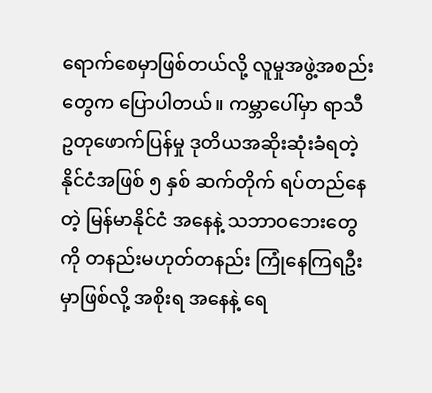ရောက်စေမှာဖြစ်တယ်လို့ လူမှုအဖွဲ့အစည်းတွေက ပြောပါတယ်။ ကမ္ဘာပေါ်မှာ ရာသီဥတုဖောက်ပြန်မှု ဒုတိယအဆိုးဆုံးခံရတဲ့ နိုင်ငံအဖြစ် ၅ နှစ် ဆက်တိုက် ရပ်တည်နေတဲ့ မြန်မာနိုင်ငံ အနေနဲ့ သဘာဝဘေးတွေကို တနည်းမဟုတ်တနည်း ကြုံနေကြရဦးမှာဖြစ်လို့ အစိုးရ အနေနဲ့ ရေ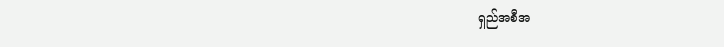ရှည်အစီအ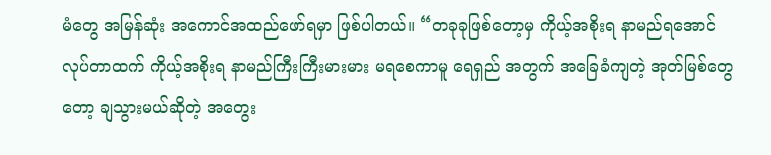မံတွေ အမြန်ဆုံး အကောင်အထည်ဖော်ရမှာ ဖြစ်ပါတယ်။ “တခုခုဖြစ်တော့မှ ကိုယ့်အစိုးရ နာမည်ရအောင် လုပ်တာထက် ကိုယ့်အစိုးရ နာမည်ကြီးကြီးမားမား မရစေကာမူ ရေရှည် အတွက် အခြေခံကျတဲ့ အုတ်မြစ်တွေတော့ ချသွားမယ်ဆိုတဲ့ အတွေး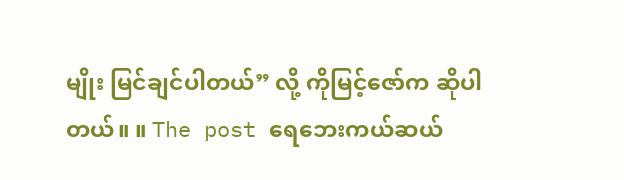မျိုး မြင်ချင်ပါတယ်” လို့ ကိုမြင့်ဇော်က ဆိုပါတယ်။ ။ The post ရေဘေးကယ်ဆယ်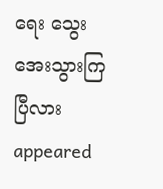ရေး သွေးအေးသွားကြပြီလား appeared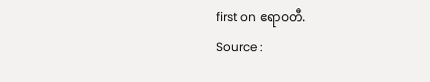first on ဧရာဝတီ.
Source :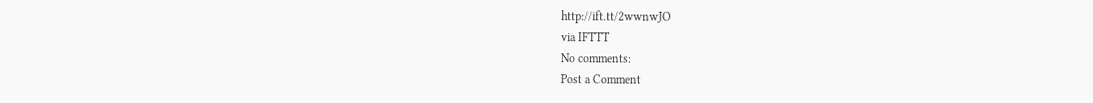http://ift.tt/2wwnwJO
via IFTTT
No comments:
Post a Comment